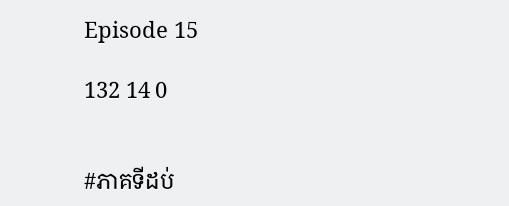Episode 15

132 14 0


#ភាគទីដប់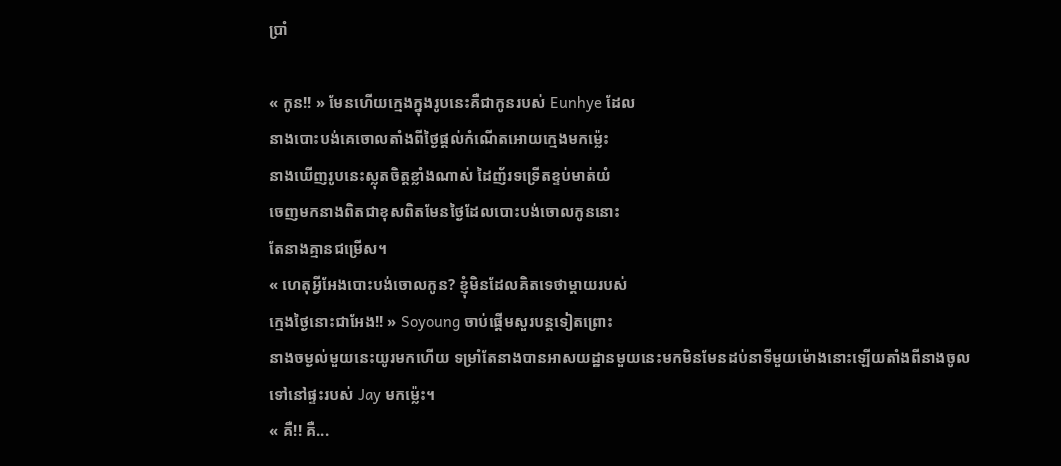ប្រាំ

« កូន!! » មែនហេីយក្មេងក្នុងរូបនេះគឺជាកូនរបស់ Eunhye ដែល
នាងបោះបង់គេចោលតាំងពីថ្ងៃផ្តល់កំណើតអោយក្មេងមកម្ល៉េះ
នាងឃេីញរូបនេះស្លុតចិត្តខ្លាំងណាស់ ដៃញ័រទទ្រើតខ្ទប់មាត់យំ
ចេញមកនាងពិតជាខុសពិតមែនថ្ងៃដែលបោះបង់ចោលកូននោះ
តែនាងគ្មានជម្រើស។
« ហេតុអ្វីអែងបោះបង់ចោលកូន? ខ្ញុំមិនដែលគិតទេថាម្តាយរបស់
ក្មេងថ្ងៃនោះជាអែង!! » Soyoung ចាប់ផ្ដើមសួរបន្តទៀតព្រោះ
នាងចម្ងល់មួយនេះយូរមកហេីយ ទម្រាំតែនាងបានអាសយដ្ឋានមួយនេះមកមិនមែនដប់នាទីមួយម៉ោងនោះឡេីយតាំងពីនាងចូល
ទៅនៅផ្ទះរបស់ Jay មកម្ល៉េះ។
« គឺ!! គឺ...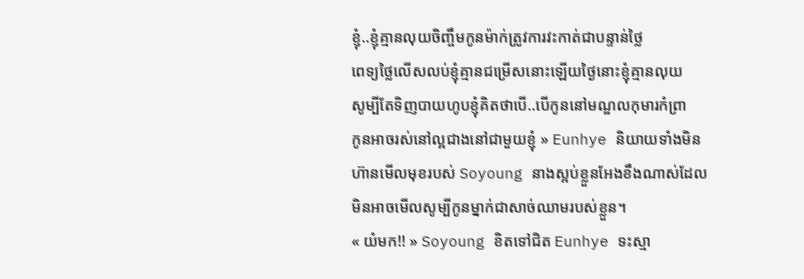ខ្ញុំ..ខ្ញុំគ្មានលុយចិញ្ចឹមកូនម៉ាក់ត្រូវការវះកាត់ជាបន្ទាន់ថ្លៃ
ពេទ្យថ្លៃលេីសលប់ខ្ញុំគ្មានជម្រើសនោះឡេីយថ្ងៃនោះខ្ញុំគ្មានលុយ
សូម្បីតែទិញបាយហូបខ្ញុំគិតថាបេី..បេីកូននៅមណ្ឌលកុមារកំព្រា
កូនអាចរស់នៅល្អជាងនៅជាមួយខ្ញុំ » Eunhye និយាយទាំងមិន
ហ៊ានមេីលមុខរបស់ Soyoung នាងស្អប់ខ្លួនអែងខឹងណាស់ដែល
មិនអាចមេីលសូម្បីកូនម្នាក់ជាសាច់ឈាមរបស់ខ្លួន។
« យំមក!! » Soyoung ខិតទៅជិត Eunhye ទះស្មា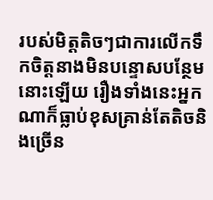របស់មិត្តតិចៗជាការលេីកទឹកចិត្តនាងមិនបន្ទោសបន្ថែមនោះឡេីយ រឿងទាំងនេះអ្នកណាក៏ធ្លាប់ខុសគ្រាន់តែតិចនិងច្រើន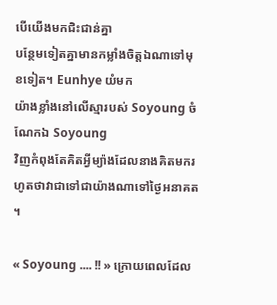បេីយេីងមកជិះជាន់គ្នា
បន្ថែមទៀតគ្នាមានកម្លាំងចិត្តឯណាទៅមុខទៀត។ Eunhye យំមក
យ៉ាងខ្លាំងនៅលេីស្មារបស់ Soyoung ចំណែកឯ Soyoung
វិញកំពុងតែគិតអ្វីម្យ៉ាងដែលនាងគិតមករហូតថាវាជាទៅជាយ៉ាងណាទៅថ្ងៃអនាគត។

« Soyoung .... !! » ក្រោយពេលដែល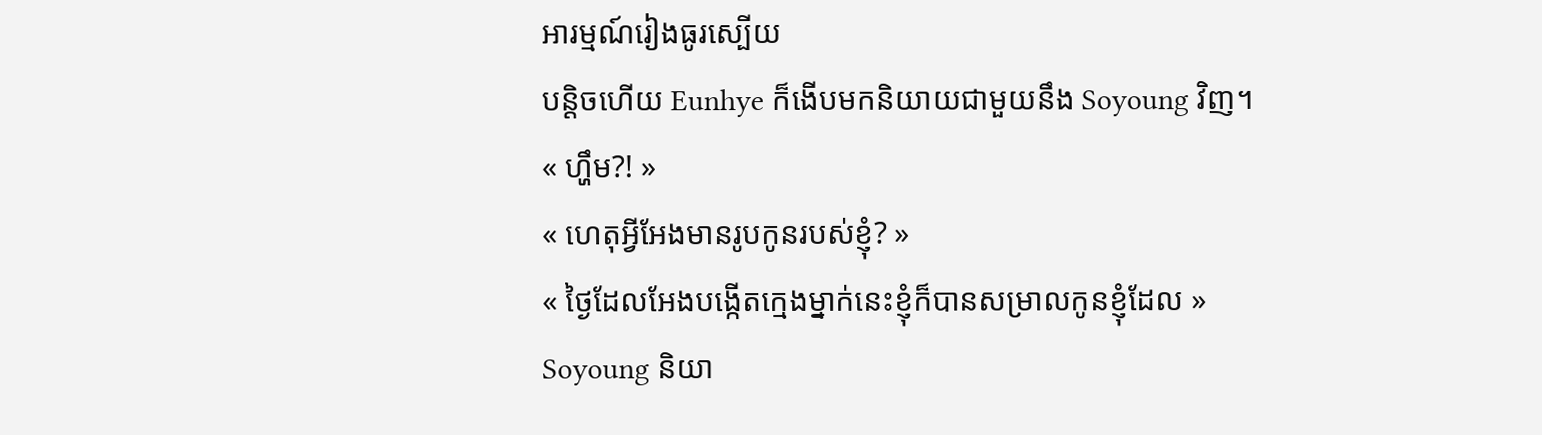អារម្មណ៍រៀងធូរស្បើយ
បន្តិចហេីយ Eunhye ក៏ងេីបមកនិយាយជាមួយនឹង Soyoung វិញ។
« ហ្ហឹម?! »
« ហេតុអ្វីអែងមានរូបកូនរបស់ខ្ញុំ? »
« ថ្ងៃដែលអែងបង្កេីតក្មេងម្នាក់នេះខ្ញុំក៏បានសម្រាលកូនខ្ញុំដែល »
Soyoung និយា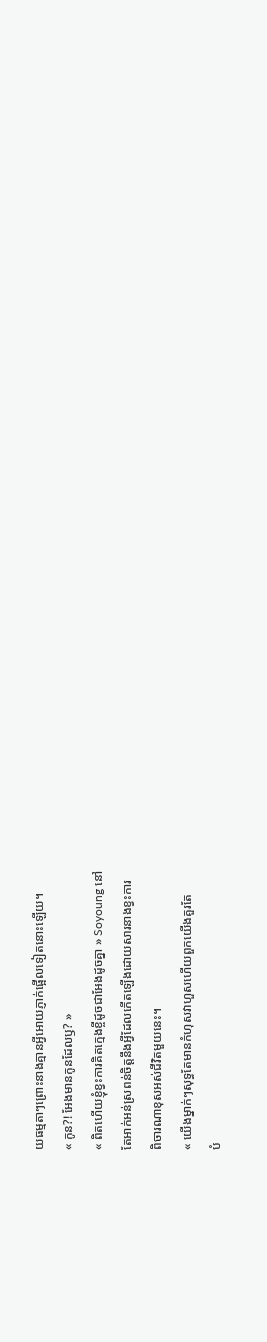យធម្មតាៗព្រោះនាងគ្មានអ្វីអោយភ្ញាក់ផ្អើលទៀតនោះឡេីយ។
« កូន?! អែងមានកូនដែលឫ? »
« ពិតហេីយខ្ញុំខ្វះការគិតក្មេងខ្ចីដូចជាអែងដូចគ្នា » Soyoung នៅ
តែអាក់អន់ស្រពន់ចិត្តនឹងអ្វីដែលកេីតឡេីងដោយសារនាងខ្វះការ
ពិចារណាខុសអស់ជីវិតមួយនេះ។
« យេីងម្នាក់ៗសុទ្ធតែមានកំហុសវាហួសហេីយពួកយេីងគួរតែ
បំ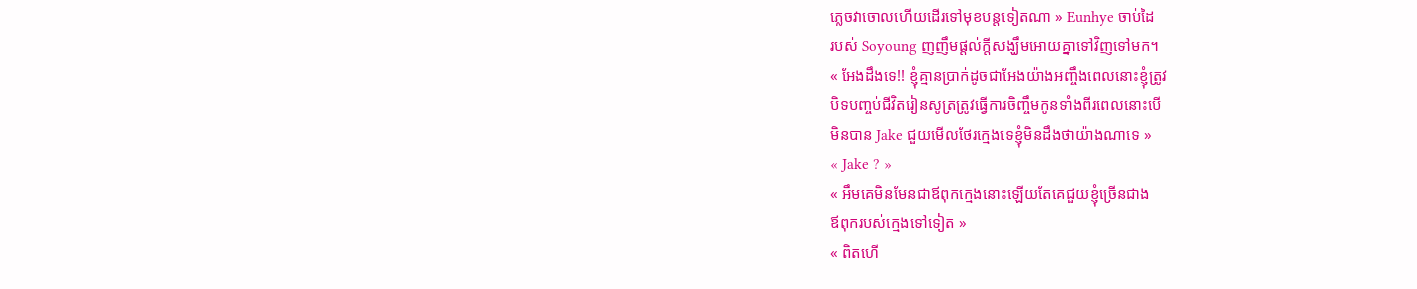ភ្លេចវាចោលហេីយដេីរទៅមុខបន្តទៀតណា » Eunhye ចាប់ដៃ
របស់ Soyoung ញញឹមផ្តល់ក្តីសង្ឃឹមអោយគ្នាទៅវិញទៅមក។
« អែងដឹងទេ!! ខ្ញុំគ្មានប្រាក់ដូចជាអែងយ៉ាងអញ្ចឹងពេលនោះខ្ញុំត្រូវ
បិទបញ្ចប់ជីវិតរៀនសូត្រត្រូវធ្វេីការចិញ្ចឹមកូនទាំងពីរពេលនោះបេី
មិនបាន Jake ជួយមេីលថែរក្មេងទេខ្ញុំមិនដឹងថាយ៉ាងណាទេ »
« Jake ? »
« អឹមគេមិនមែនជាឪពុកក្មេងនោះឡេីយតែគេជួយខ្ញុំច្រេីនជាង
ឪពុករបស់ក្មេងទៅទៀត »
« ពិតហេី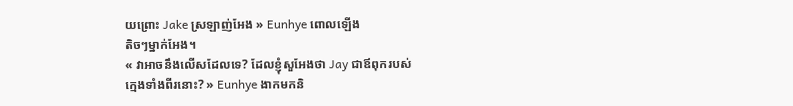យព្រោះ Jake ស្រឡាញ់អែង » Eunhye ពោលឡេីង
តិចៗម្នាក់អែង។
« វាអាចនឹងលេីសដែលទេ? ដែលខ្ញុំសួអែងថា Jay ជាឪពុករបស់
ក្មេងទាំងពីរនោះ? » Eunhye ងាកមកនិ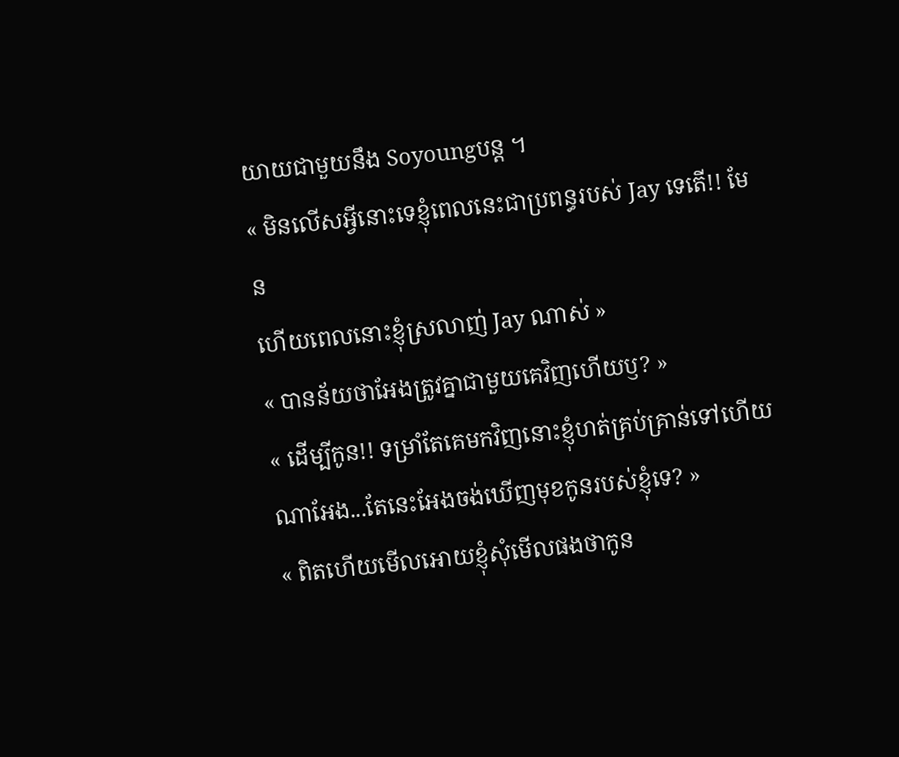យាយជាមួយនឹង Soyoungបន្ត ។
« មិនលេីសអ្វីនោះទេខ្ញុំពេលនេះជាប្រពន្ធរបស់ Jay ទេតេី!! មែន
ហេីយពេលនោះខ្ញុំស្រលាញ់ Jay ណាស់ »
« បានន័យថាអែងត្រូវគ្នាជាមួយគេវិញហេីយឫ? »
« ដេីម្បីកូន!! ទម្រាំតែគេមកវិញនោះខ្ញុំហត់គ្រប់គ្រាន់ទៅហេីយ
ណាអែង...តែនេះអែងចង់ឃេីញមុខកូនរបស់ខ្ញុំទេ? »
« ពិតហេីយមេីលអោយខ្ញុំសុំមេីលផងថាកូន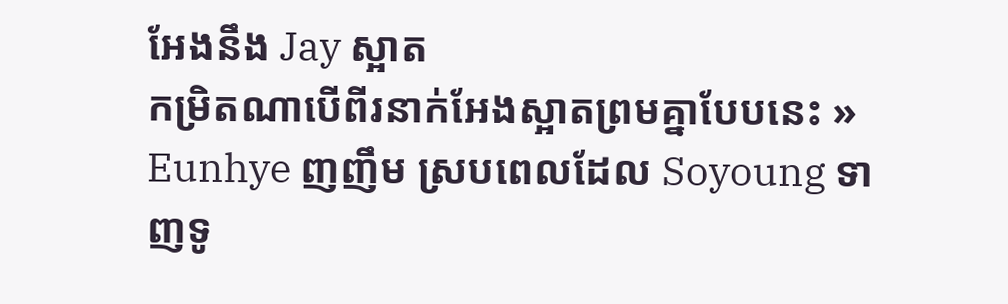អែងនឹង Jay ស្អាត
កម្រិតណាបេីពីរនាក់អែងស្អាតព្រមគ្នាបែបនេះ » Eunhye ញញឹម ស្របពេលដែល Soyoung ទាញទូ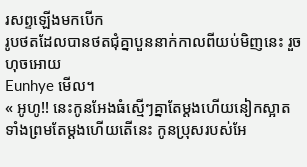រសព្ទឡេីងមកបេីក
រូបថតដែលបានថតជុំគ្នាបួននាក់កាលពីយប់មិញនេះ រួចហុចអោយ
Eunhye មេីល។
« អូហូ!! នេះកូនអែងធំស្មេីៗគ្នាតែម្ដងហេីយនៀកស្អាតទាំងព្រមតែម្ដងហេីយតេីនេះ កូនប្រុសរបស់អែ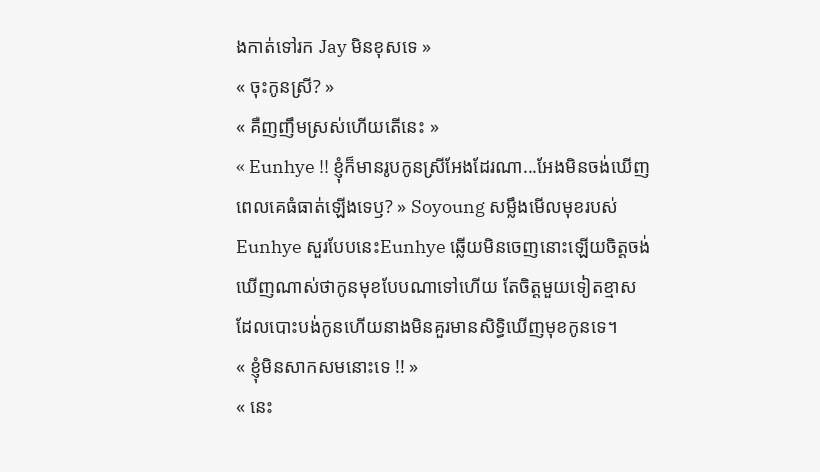ងកាត់ទៅរក Jay មិនខុសទេ »
« ចុះកូនស្រី? »
« គឺញញឹមស្រស់ហេីយតេីនេះ »
« Eunhye !! ខ្ញុំក៏មានរូបកូនស្រីអែងដែរណា...អែងមិនចង់ឃេីញ
ពេលគេធំធាត់ឡេីងទេឫ? » Soyoung សម្លឹងមេីលមុខរបស់
Eunhye សួរបែបនេះEunhye ឆ្លេីយមិនចេញនោះឡេីយចិត្តចង់
ឃេីញណាស់ថាកូនមុខបែបណាទៅហេីយ តែចិត្តមួយទៀតខ្មាស
ដែលបោះបង់កូនហេីយនាងមិនគួរមានសិទ្ធិឃេីញមុខកូនទេ។
« ខ្ញុំមិនសាកសមនោះទេ !! »
« នេះ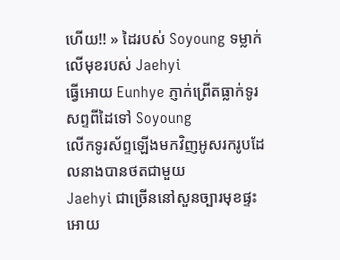ហេីយ!! » ដៃរបស់ Soyoung ទម្លាក់លេីមុខរបស់ Jaehyi
ធ្វេីអោយ Eunhye ភ្ញាក់ព្រើតធ្លាក់ទូរសព្ទពីដៃទៅ Soyoung
លេីកទូរស័ព្ទឡេីងមកវិញអូសរករូបដែលនាងបានថតជាមួយ
Jaehyi ជាច្រើននៅសួនច្បារមុខផ្ទះអោយ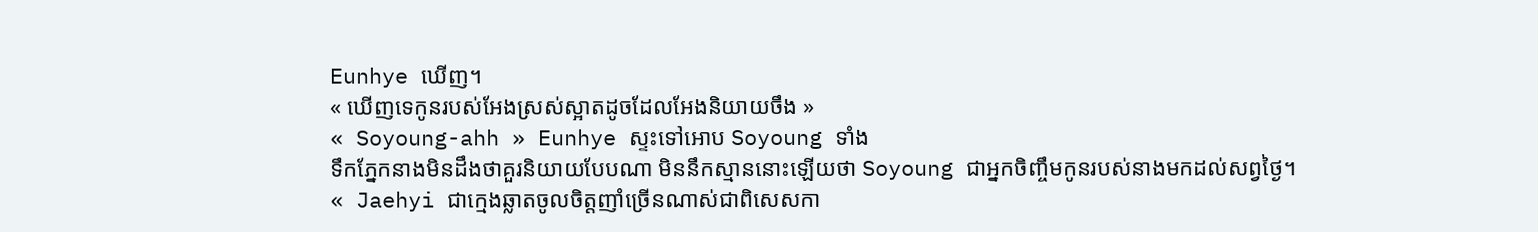Eunhye ឃេីញ។
« ឃេីញទេកូនរបស់អែងស្រស់ស្អាតដូចដែលអែងនិយាយចឹង »
« Soyoung-ahh » Eunhye ស្ទះទៅអោប Soyoung ទាំង
ទឹកភ្នែកនាងមិនដឹងថាគួរនិយាយបែបណា មិននឹកស្មាននោះឡេីយថា Soyoung ជាអ្នកចិញ្ចឹមកូនរបស់នាងមកដល់សព្វថ្ងៃ។
« Jaehyi ជាក្មេងឆ្លាតចូលចិត្តញាំច្រេីនណាស់ជាពិសេសកា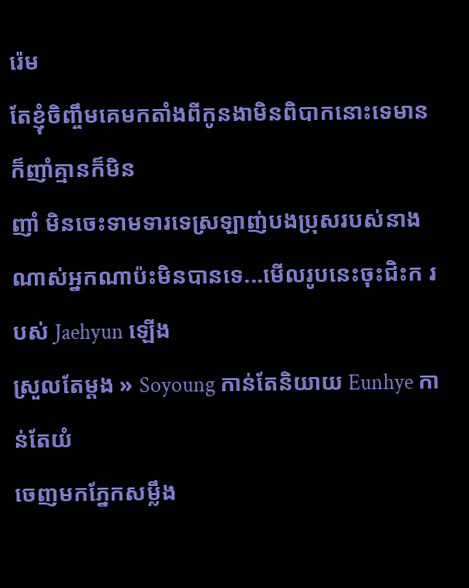រ៉េម
តែខ្ញុំចិញ្ចឹមគេមកតាំងពីកូនងាមិនពិបាកនោះទេមានក៏ញាំគ្មានក៏មិន
ញាំ មិនចេះទាមទារទេស្រឡាញ់បងប្រុសរបស់នាងណាស់អ្នកណាប៉ះមិនបានទេ...មេីលរូបនេះចុះជិះក របស់ Jaehyun ឡេីង
ស្រួលតែម្ដង » Soyoung កាន់តែនិយាយ Eunhye កាន់តែយំ
ចេញមកភ្នែកសម្លឹង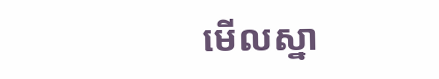មេីលស្នា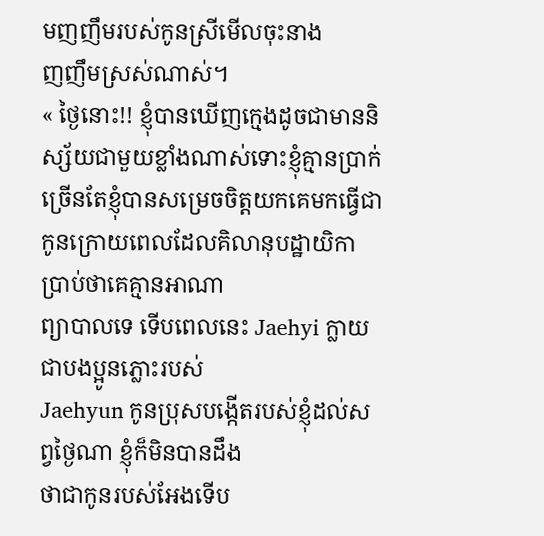មញញឹមរបស់កូនស្រីមេីលចុះនាង
ញញឹមស្រស់ណាស់។
« ថ្ងៃនោះ!! ខ្ញុំបានឃេីញក្មេងដូចជាមាននិស្ស័យជាមួយខ្លាំងណាស់ទោះខ្ញុំគ្មានប្រាក់ច្រើនតែខ្ញុំបានសម្រេចចិត្តយកគេមកធ្វេីជាកូនក្រោយពេលដែលគិលានុបដ្ឋាយិកាប្រាប់ថាគេគ្មានអាណា
ព្យាបាលទេ ទេីបពេលនេះ Jaehyi ក្លាយជាបងប្អូនភ្លោះរបស់
Jaehyun កូនប្រុសបង្កើតរបស់ខ្ញុំដល់សព្វថ្ងៃណា ខ្ញុំក៏មិនបានដឹង
ថាជាកូនរបស់អែងទេីប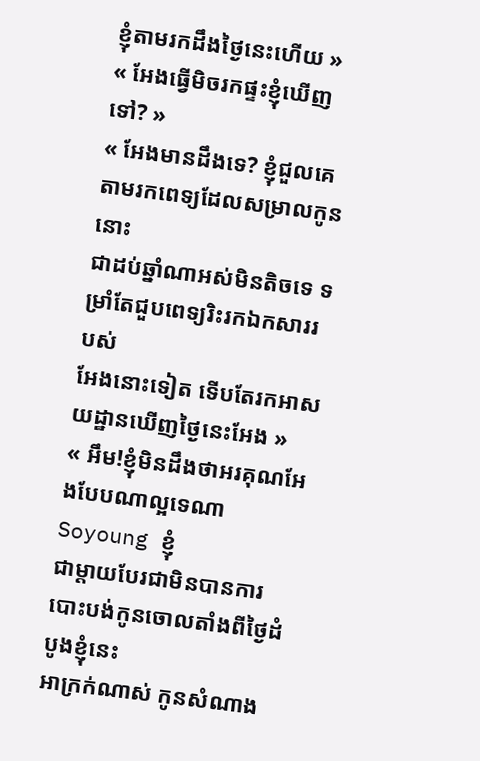ខ្ញុំតាមរកដឹងថ្ងៃនេះហេីយ »
« អែងធ្វេីមិចរកផ្ទះខ្ញុំឃេីញទៅ? »
« អែងមានដឹងទេ? ខ្ញុំជួលគេតាមរកពេទ្យដែលសម្រាលកូននោះ
ជាដប់ឆ្នាំណាអស់មិនតិចទេ ទម្រាំតែជួបពេទ្យរិះរកឯកសាររបស់
អែងនោះទៀត ទេីបតែរកអាសយដ្ឋានឃេីញថ្ងៃនេះអែង »
« អឹម!ខ្ញុំមិនដឹងថាអរគុណអែងបែបណាល្អទេណា Soyoung ខ្ញុំ
ជាម្តាយបែរជាមិនបានការបោះបង់កូនចោលតាំងពីថ្ងៃដំបូងខ្ញុំនេះ
អាក្រក់ណាស់ កូនសំណាង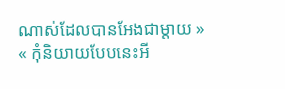ណាស់ដែលបានអែងជាម្តាយ »
« កុំនិយាយបែបនេះអី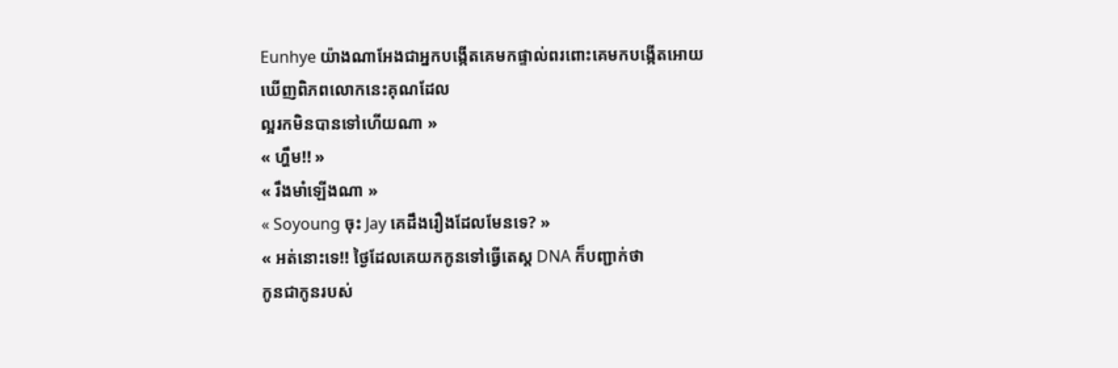Eunhye យ៉ាងណាអែងជាអ្នកបង្កើតគេមកផ្ទាល់ពរពោះគេមកបង្កើតអោយឃេីញពិភពលោកនេះគុណដែល
ល្អរកមិនបានទៅហេីយណា »
« ហ្ហឹម!! »
« រឹងមាំឡេីងណា »
« Soyoung ចុះ Jay គេដឹងរឿងដែលមែនទេ? »
« អត់នោះទេ!! ថ្ងៃដែលគេយកកូនទៅធ្វេីតេស្ដ DNA ក៏បញ្ជាក់ថា
កូនជាកូនរបស់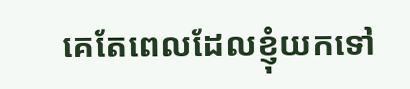គេតែពេលដែលខ្ញុំយកទៅ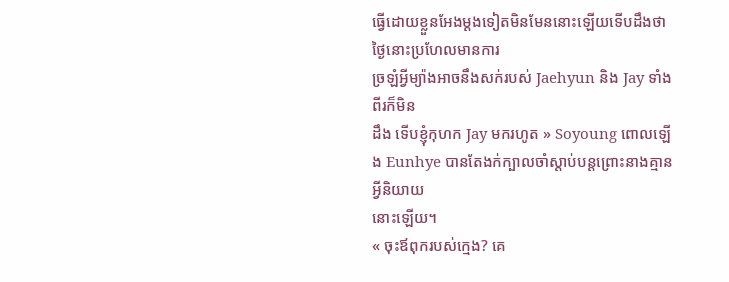ធ្វេីដោយខ្លួនអែងម្ដងទៀតមិនមែននោះឡេីយទេីបដឹងថាថ្ងៃនោះប្រហែលមានការ
ច្រឡំអ្វីម្យ៉ាងអាចនឹងសក់របស់ Jaehyun និង Jay ទាំងពីរក៏មិន
ដឹង ទេីបខ្ញុំកុហក Jay មករហូត » Soyoung ពោលឡេីង Eunhye បានតែងក់ក្បាលចាំស្តាប់បន្តព្រោះនាងគ្មានអ្វីនិយាយ
នោះឡេីយ។
« ចុះឪពុករបស់ក្មេង? គេ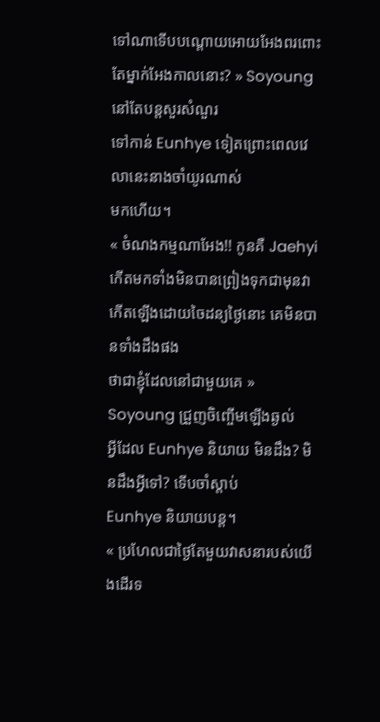ទៅណាទេីបបណ្តោយអោយអែងពរពោះតែម្នាក់អែងកាលនោះ? » Soyoung នៅតែបន្តសួរសំណួរ
ទៅកាន់ Eunhye ទៀតព្រោះពេលវេលានេះនាងចាំយូរណាស់
មកហេីយ។
« ចំណងកម្មណាអែង!! កូនគឺ Jaehyi កេីតមកទាំងមិនបានព្រៀងទុកជាមុនវាកេីតឡេីងដោយចៃដន្យថ្ងៃនោះ គេមិនបានទាំងដឹងផង
ថាជាខ្ញុំដែលនៅជាមួយគេ » Soyoung ជ្រួញចិញ្ចើមឡេីងឆ្ងល់
អ្វីដែល Eunhye និយាយ មិនដឹង? មិនដឹងអ្វីទៅ? ទេីបចាំស្តាប់
Eunhye និយាយបន្ត។
« ប្រហែលជាថ្ងៃតែមួយវាសនារបស់យេីងដេីរទ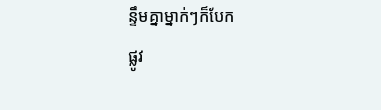ន្ទឹមគ្នាម្នាក់ៗក៏បែក
ផ្លូវ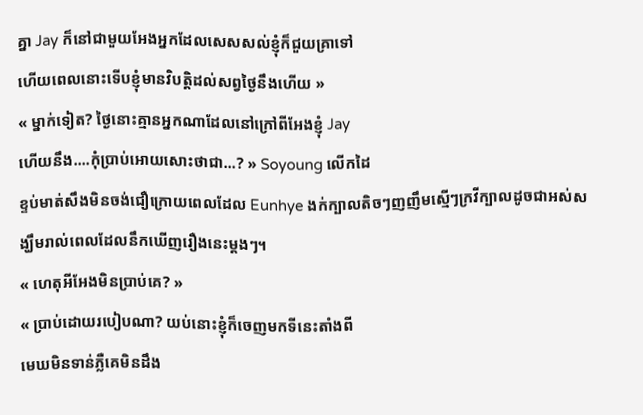គ្នា Jay ក៏នៅជាមួយអែងអ្នកដែលសេសសល់ខ្ញុំក៏ជួយគ្រាទៅ
ហេីយពេលនោះទេីបខ្ញុំមានវិបត្តិដល់សព្វថ្ងៃនឹងហេីយ »
« ម្នាក់ទៀត? ថ្ងៃនោះគ្មានអ្នកណាដែលនៅក្រៅពីអែងខ្ញុំ Jay
ហេីយនឹង....កុំប្រាប់អោយសោះថាជា...? » Soyoung លេីកដៃ
ខ្ទប់មាត់សឹងមិនចង់ជឿក្រោយពេលដែល Eunhye ងក់ក្បាលតិចៗញញឹមស្មេីៗក្រវីក្បាលដូចជាអស់សង្ឃឹមរាល់ពេលដែលនឹកឃេីញរឿងនេះម្ដងៗ។
« ហេតុអីអែងមិនប្រាប់គេ? »
« ប្រាប់ដោយរបៀបណា? យប់នោះខ្ញុំក៏ចេញមកទីនេះតាំងពី
មេឃមិនទាន់ភ្លឺគេមិនដឹង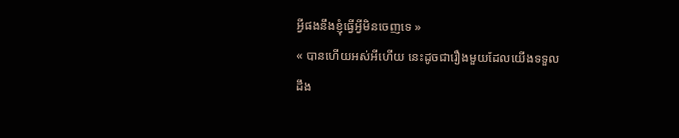អ្វីផងនឹងខ្ញុំធ្វេីអ្វីមិនចេញទេ »
« បានហេីយអស់អីហេីយ នេះដូចជារឿងមួយដែលយេីងទទួល
ដឹង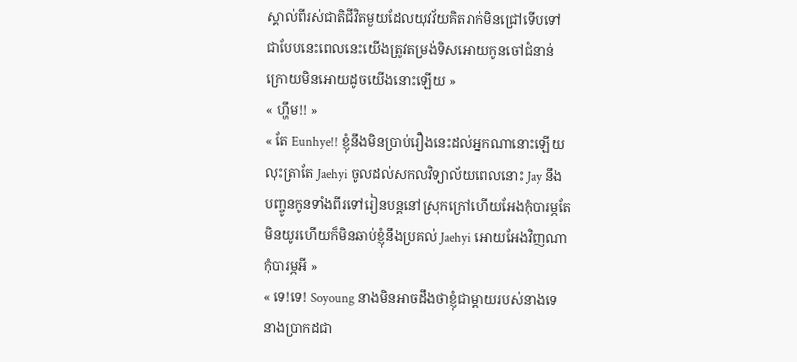ស្គាល់ពីរស់ជាតិជីវិតមួយដែលយុវវ័យគិតរាក់មិនជ្រៅទេីបទៅ
ជាបែបនេះពេលនេះយេីងត្រូវតម្រង់ទិសអោយកូនចៅជំនាន់
ក្រោយមិនអោយដូចយេីងនោះឡេីយ »
« ហ្ហឹម!! »
« តែ Eunhye!! ខ្ញុំនឹងមិនប្រាប់រឿងនេះដល់អ្នកណានោះឡេីយ
លុះត្រាតែ Jaehyi ចូលដល់សកលវិទ្យាល័យពេលនោះ Jay នឹង
បញ្ចូនកូនទាំងពីរទៅរៀនបន្តនៅស្រុកក្រៅហេីយអែងកុំបារម្ភតែ
មិនយូរហេីយក៏មិនឆាប់ខ្ញុំនឹងប្រគល់ Jaehyi អោយអែងវិញណា
កុំបារម្ភអី »
« ទេ!ទេ! Soyoung នាងមិនអាចដឹងថាខ្ញុំជាម្តាយរបស់នាងទេ
នាងប្រាកដជា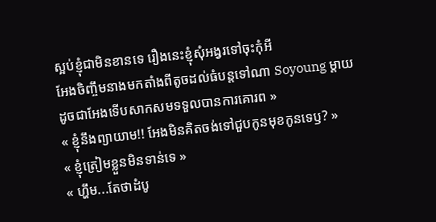ស្អប់ខ្ញុំជាមិនខានទេ រឿងនេះខ្ញុំសុំអង្វរទៅចុះកុំអី
អែងចិញ្ចឹមនាងមកតាំងពីតូចដល់ធំបន្តទៅណា Soyoung ម្តាយ
ដូចជាអែងទេីបសាកសមទទួលបានការគោរព »
« ខ្ញុំនឹងព្យាយាម!! អែងមិនគិតចង់ទៅជួបកូនមុខកូនទេឫ? »
« ខ្ញុំត្រៀមខ្លួនមិនទាន់ទេ »
« ហ្ហឹម...តែថាដំបូ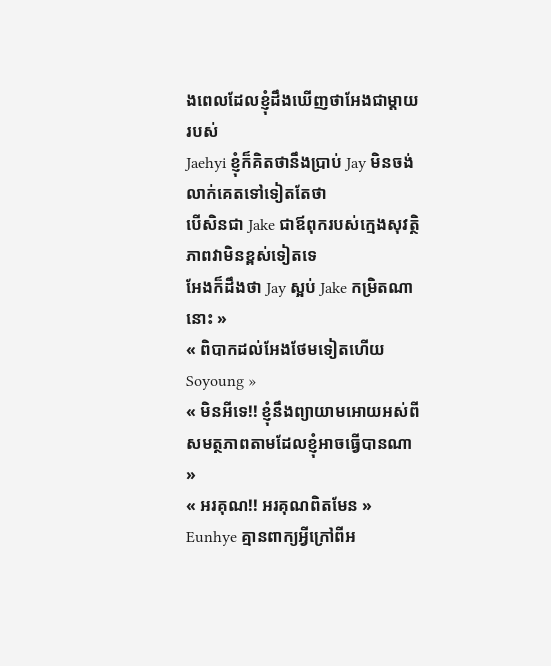ងពេលដែលខ្ញុំដឹងឃេីញថាអែងជាម្តាយរបស់
Jaehyi ខ្ញុំក៏គិតថានឹងប្រាប់ Jay មិនចង់លាក់គេតទៅទៀតតែថា
បេីសិនជា Jake ជាឪពុករបស់ក្មេងសុវត្ថិភាពវាមិនខ្ពស់ទៀតទេ
អែងក៏ដឹងថា Jay ស្អប់ Jake កម្រិតណានោះ »
« ពិបាកដល់អែងថែមទៀតហេីយ Soyoung »
« មិនអីទេ!! ខ្ញុំនឹងព្យាយាមអោយអស់ពីសមត្ថភាពតាមដែលខ្ញុំអាចធ្វេីបានណា »
« អរគុណ!! អរគុណពិតមែន » Eunhye គ្មានពាក្យអ្វីក្រៅពីអ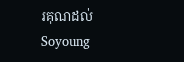រគុណដល់ Soyoung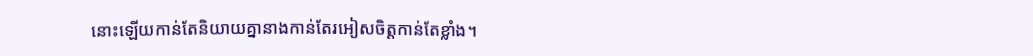នោះឡេីយកាន់តែនិយាយគ្នានាងកាន់តែរអៀសចិត្តកាន់តែខ្លាំង។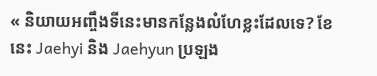« និយាយអញ្ចឹងទីនេះមានកន្លែងលំហែខ្លះដែលទេ? ខែនេះ Jaehyi និង Jaehyun ប្រឡង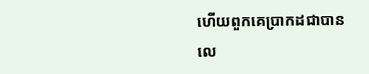ហេីយពួកគេប្រាកដជាបានលេ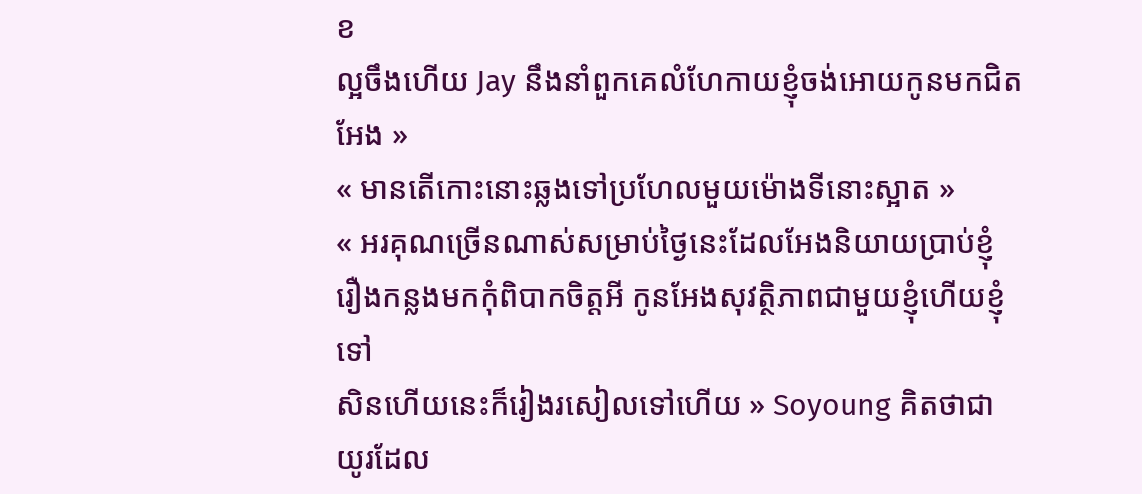ខ
ល្អចឹងហេីយ Jay នឹងនាំពួកគេលំហែកាយខ្ញុំចង់អោយកូនមកជិត
អែង »
« មានតេីកោះនោះឆ្លងទៅប្រហែលមួយម៉ោងទីនោះស្អាត »
« អរគុណច្រេីនណាស់សម្រាប់ថ្ងៃនេះដែលអែងនិយាយប្រាប់ខ្ញុំ
រឿងកន្លងមកកុំពិបាកចិត្តអី កូនអែងសុវត្ថិភាពជាមួយខ្ញុំហេីយខ្ញុំទៅ
សិនហេីយនេះក៏រៀងរសៀលទៅហេីយ » Soyoung គិតថាជា
យូរដែល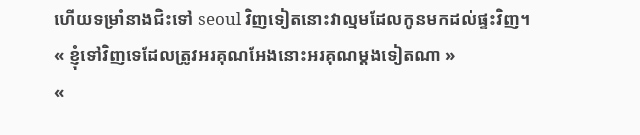ហេីយទម្រាំនាងជិះទៅ seoul វិញទៀតនោះវាល្មមដែលកូនមកដល់ផ្ទះវិញ។
« ខ្ញុំទៅវិញទេដែលត្រូវអរគុណអែងនោះអរគុណម្ដងទៀតណា »
«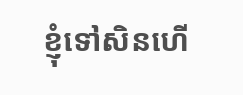ខ្ញុំទៅសិនហេី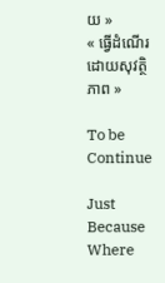យ »
« ធ្វេីដំណេីរដោយសុវត្ថិភាព »

To be Continue

Just Because Where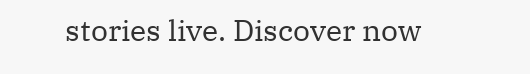stories live. Discover now